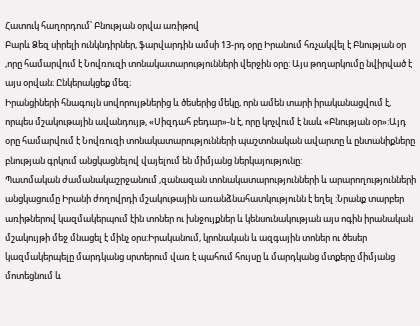Հատուկ հաղորդում՝ Բնության օրվա առիթով
Բարև Ձեզ սիրելի ունկնդիրներ, ֆարվարդին ամսի 13-րդ օրը Իրանում հռչակվել է Բնության օր ,որը համարվում է Նովռուզի տոնակատարությունների վերջին օրը: Այս թողարկումը նվիրված է այս օրվան։ Ընկերակցեք մեզ։
Իրանցիների հնագույն սովորույթներից և ծեսերից մեկը, որն ամեն տարի իրականացվում է, որպես մշակութային ավանդույթ, «Սիզդահ բեդար»-ն է, որը կոչվում է նաև «Բնության օր»:Այդ օրը համարվում է Նովռուզի տոնակատարությունների պաշտոնական ավարտը և ընտանիքները բնության գրկում անցկացնելով վայելում են միմյանց ներկայությունը:
Պատմական ժամանակաշրջանում ,զանազան տոնակատարությունների և արարողությունների անցկացումը Իրանի ժողովրդի մշակութային առանձնահատկությունն է եղել :Նրանք տարբեր առիթներով կազմակերպում էին տոներ ու խնջույքներ և կենսունակության այս ոգին իրանական մշակույթի մեջ մնացել է մինչ օրս:Իրականում, կրոնական և ազգային տոներ ու ծեսեր կազմակերպելը մարդկանց սրտերում վառ է պահում հույսը և մարդկանց մտքերը միմյանց մոտեցնում և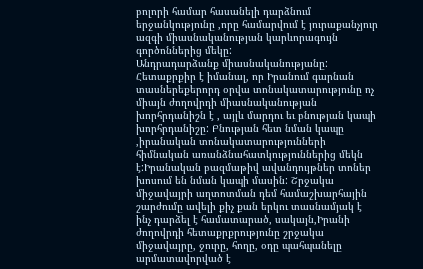բոլորի համար հասանելի դարձնում երջանկությունը ,որը համարվում է յուրաքանչյուր ազգի միասնականության կարևորագույն գործոններից մեկը:
Անդրադարձանք միասնականությանը: Հետաքրքիր է իմանալ, որ Իրանում գարնան տասներեքերորդ օրվա տոնակատարությունը ոչ միայն ժողովրդի միասնականության խորհրդանիշն է , այլև մարդու եւ բնության կապի խորհրդանիշը: Բնության հետ նման կապը ,իրանական տոնակատարությունների հիմնական առանձնահատկություններից մեկն է:Իրանական բազմաթիվ ավանդույթներ տոներ խոսում են նման կապի մասին: Շրջակա միջավայրի աղտոտման դեմ համաշխարհային շարժումը ավելի քիչ քան երկու տասնամյակ է ինչ դարձել է համատարած, սակայն,Իրանի ժողովրդի հետաքրքրությունը շրջակա միջավայրը, ջուրը, հողը, օդը պահպանելը արմատավորված է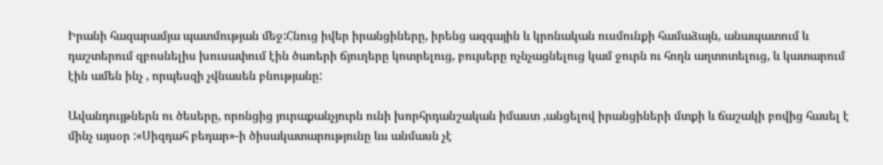Իրանի հազարամյա պատմության մեջ:Հնուց իվեր իրանցիները, իրենց ազգային և կրոնական ուսմունքի համաձայն, անապատում և դաշտերում զբոսնելիս խուսափում էին ծառերի ճյուղերը կոտրելուց, բույսերը ոչնչացնելուց կամ ջուրն ու հողն աղտոտելուց, և կատարում էին ամեն ինչ , որպեսզի չվնասեն բնությանը:

Ավանդույթներն ու ծեսերը, որոնցից յուրաքանչյուրն ունի խորհրդանշական իմաստ ,անցելով իրանցիների մտքի և ճաշակի բովից հասել է մինչ այսօր :«Սիզդահ բեդար»-ի ծիսակատարությունը ևս անմասն չէ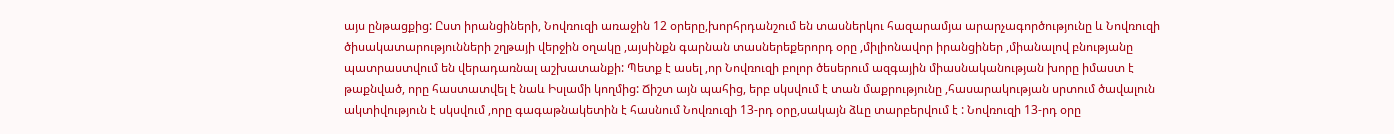այս ընթացքից: Ըստ իրանցիների, Նովռուզի առաջին 12 օրերը,խորհրդանշում են տասներկու հազարամյա արարչագործությունը և Նովռուզի ծիսակատարությունների շղթայի վերջին օղակը ,այսինքն գարնան տասներեքերորդ օրը ,միլիոնավոր իրանցիներ ,միանալով բնությանը պատրաստվում են վերադառնալ աշխատանքի: Պետք է ասել ,որ Նովռուզի բոլոր ծեսերում ազգային միասնականության խորը իմաստ է թաքնված, որը հաստատվել է նաև Իսլամի կողմից: Ճիշտ այն պահից, երբ սկսվում է տան մաքրությունը ,հասարակության սրտում ծավալուն ակտիվություն է սկսվում ,որը գագաթնակետին է հասնում Նովռուզի 13-րդ օրը,սակայն ձևը տարբերվում է : Նովռուզի 13-րդ օրը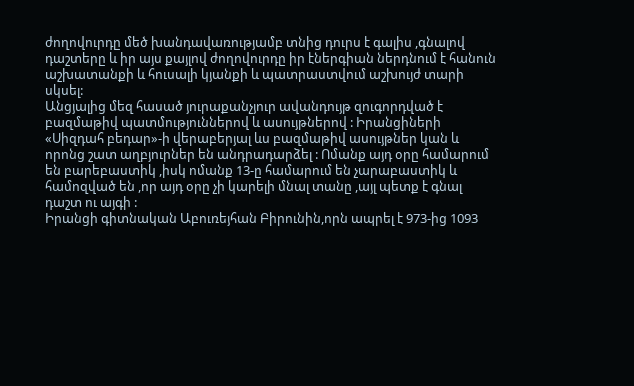ժողովուրդը մեծ խանդավառությամբ տնից դուրս է գալիս ,գնալով դաշտերը և իր այս քայլով ժողովուրդը իր էներգիան ներդնում է հանուն աշխատանքի և հուսալի կյանքի և պատրաստվում աշխույժ տարի սկսել:
Անցյալից մեզ հասած յուրաքանչյուր ավանդույթ զուգորդված է բազմաթիվ պատմություններով և ասույթներով : Իրանցիների «Սիզդահ բեդար»-ի վերաբերյալ ևս բազմաթիվ ասույթներ կան և որոնց շատ աղբյուրներ են անդրադարձել : Ոմանք այդ օրը համարում են բարեբաստիկ ,իսկ ոմանք 13-ը համարում են չարաբաստիկ և համոզված են ,որ այդ օրը չի կարելի մնալ տանը ,այլ պետք է գնալ դաշտ ու այգի :
Իրանցի գիտնական Աբուռեյհան Բիրունին,որն ապրել է 973-ից 1093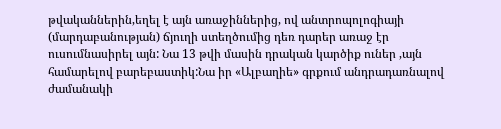թվականներին,եղել է այն առաջիններից, ով անտրոպոլոգիայի (մարդաբանության) ճյուղի ստեղծումից դեռ դարեր առաջ էր ուսումնասիրել այն: Նա 13 թվի մասին դրական կարծիք ուներ ,այն համարելով բարեբաստիկ:Նա իր «Ալբաղիե» գրքում անդրադառնալով ժամանակի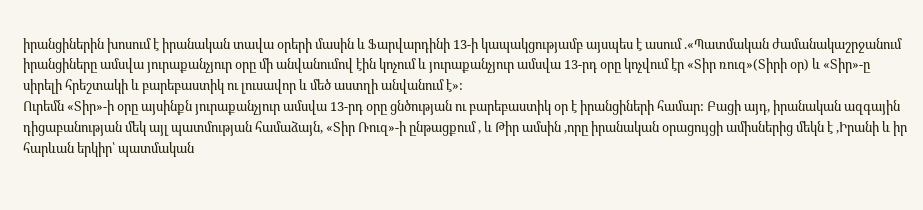իրանցիներին խոսում է իրանական տավա օրերի մասին և Ֆարվարդինի 13-ի կապակցությամբ այսպես է ասում .«Պատմական ժամանակաշրջանում իրանցիները ամսվա յուրաքանչյուր օրը մի անվանումով էին կոչում և յուրաքանչյուր ամսվա 13-րդ օրը կոչվում էր «Տիր ռուզ»(Տիրի օր) և «Տիր»-ը սիրելի հրեշտակի և բարեբաստիկ ու լուսավոր և մեծ աստղի անվանում է»:
Ուրեմն «Տիր»-ի օրը այսինքն յուրաքանչյուր ամսվա 13-րդ օրը ցնծության ու բարեբաստիկ օր է իրանցիների համար: Բացի այդ, իրանական ազգային դիցաբանության մեկ այլ պատմության համաձայն, «Տիր Ռուզ»-ի ընթացքում , և Թիր ամսին ,որը իրանական օրացույցի ամիսներից մեկն է ,Իրանի և իր հարևան երկիր՝ պատմական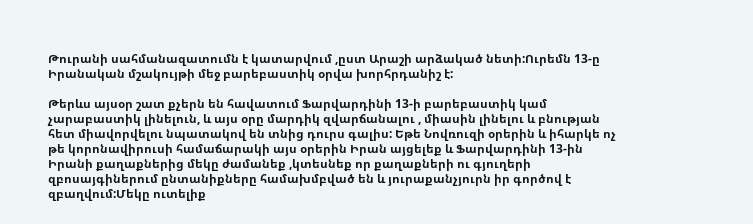Թուրանի սահմանազատումն է կատարվում ,ըստ Արաշի արձակած նետի:Ուրեմն 13-ը Իրանական մշակույթի մեջ բարեբաստիկ օրվա խորհրդանիշ է:

Թերևս այսօր շատ քչերն են հավատում Ֆարվարդինի 13-ի բարեբաստիկ կամ չարաբաստիկ լինելուն, և այս օրը մարդիկ զվարճանալու , միասին լինելու և բնության հետ միավորվելու նպատակով են տնից դուրս գալիս: Եթե Նովռուզի օրերին և իհարկե ոչ թե կորոնավիրուսի համաճարակի այս օրերին Իրան այցելեք և Ֆարվարդինի 13-ին Իրանի քաղաքներից մեկը ժամանեք ,կտեսնեք որ քաղաքների ու գյուղերի զբոսայգիներում ընտանիքները համախմբված են և յուրաքանչյուրն իր գործով է զբաղվում:Մեկը ուտելիք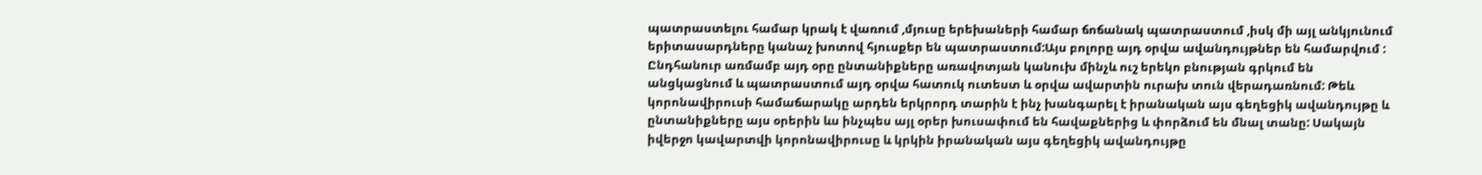պատրաստելու համար կրակ է վառում ,մյուսը երեխաների համար ճոճանակ պատրաստում ,իսկ մի այլ անկյունում երիտասարդները կանաչ խոտով հյուսքեր են պատրաստում:Այս բոլորը այդ օրվա ավանդույթներ են համարվում : Ընդհանուր առմամբ այդ օրը ընտանիքները առավոտյան կանուխ մինչև ուշ երեկո բնության գրկում են անցկացնում և պատրաստում այդ օրվա հատուկ ուտեստ և օրվա ավարտին ուրախ տուն վերադառնում: Թեև կորոնավիրուսի համաճարակը արդեն երկրորդ տարին է ինչ խանգարել է իրանական այս գեղեցիկ ավանդույթը և ընտանիքները այս օրերին ևս ինչպես այլ օրեր խուսափում են հավաքներից և փորձում են մնալ տանը: Սակայն իվերջո կավարտվի կորոնավիրուսը և կրկին իրանական այս գեղեցիկ ավանդույթը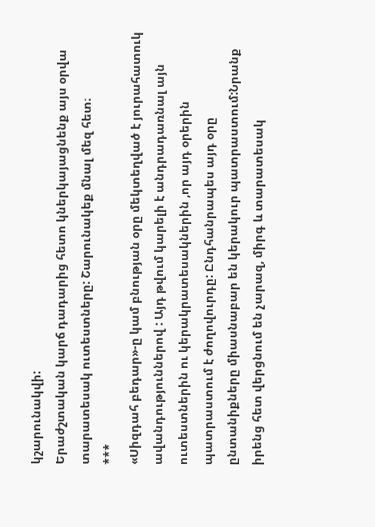կշարունակվի:
Երաժշտական կարճ դադարից հետո կներկայացնենք այս օրվա տարատեսակ ուտեստները: Շարունակեք մնալ մեզ հետ։
***
«Սիզդահ բեդար»-ը կամ բնության օրը մեկտեղված է յուրահատուկ ավանդություններով : Այդ թվում կարելի է անդրադառնալ այն ուտեստներին ու կերակրատեսակներին ,որ այդ օրերին պատրաստում է ժողովուրդը: Ընդհանրապես այդ օրը ընտանիքները միասնաբար են կերակուր պատրաստում:Նրանք իրենց հետ վերցնում են չարազ, միրգ և տարատեսակ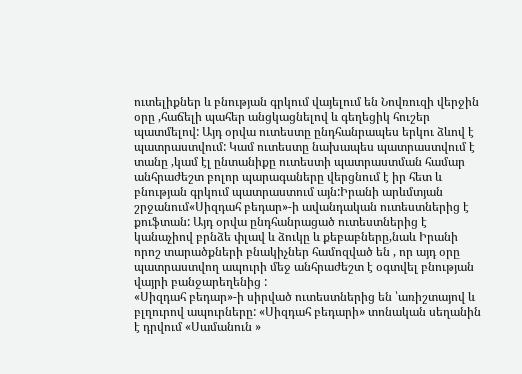ուտելիքներ և բնության գրկում վայելում են Նովռուզի վերջին օրը ,հաճելի պահեր անցկացնելով և գեղեցիկ հուշեր պատմելով: Այդ օրվա ուտեստը ընդհանրապես երկու ձևով է պատրաստվում: Կամ ուտեստը նախապես պատրաստվում է տանը ,կամ էլ ընտանիքը ուտեստի պատրաստման համար անհրաժեշտ բոլոր պարագաները վերցնում է իր հետ և բնության գրկում պատրաստում այն:Իրանի արևմտյան շրջանում«Սիզդահ բեդար»-ի ավանդական ուտեստներից է քուֆտան: Այդ օրվա ընդհանրացած ուտեստներից է կանաչիով բրնձե փլավ և ձուկը և քեբաբները,նաև Իրանի որոշ տարածքների բնակիչներ համոզված են , որ այդ օրը պատրաստվող ապուրի մեջ անհրաժեշտ է օգտվել բնության վայրի բանջարեղենից :
«Սիզդահ բեդար»-ի սիրված ուտեստներից են ՝առիշտայով և բլղուրով ապուրները: «Սիզդահ բեդարի» տոնական սեղանին է դրվում «Սամանուն »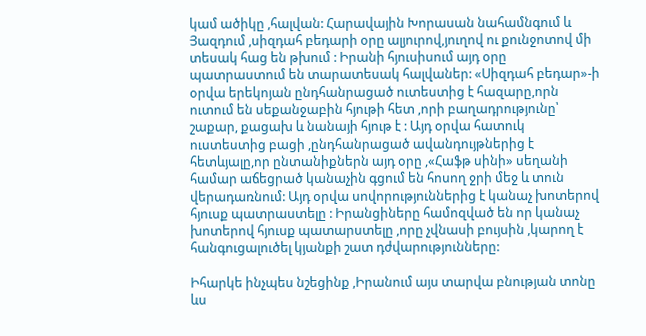կամ ածիկը ,հալվան: Հարավային Խորասան նահամնգում և Յազդում ,սիզդահ բեդարի օրը ալյուրով,յուղով ու քունջոտով մի տեսակ հաց են թխում : Իրանի հյուսիսում այդ օրը պատրաստում են տարատեսակ հալվաներ: «Սիզդահ բեդար»-ի օրվա երեկոյան ընդհանրացած ուտեստից է հազարը,որն ուտում են սեքանջաբին հյութի հետ ,որի բաղադրությունը՝ շաքար, քացախ և նանայի հյութ է : Այդ օրվա հատուկ ուստեստից բացի ,ընդհանրացած ավանդույթներից է հետևյալը,որ ընտանիքներն այդ օրը ,«Հաֆթ սինի» սեղանի համար աճեցրած կանաչին գցում են հոսող ջրի մեջ և տուն վերադառնում: Այդ օրվա սովորություններից է կանաչ խոտերով հյուսք պատրաստելը : Իրանցիները համոզված են որ կանաչ խոտերով հյուսք պատարստելը ,որը չվնասի բույսին ,կարող է հանգուցալուծել կյանքի շատ դժվարությունները:

Իհարկե ինչպես նշեցինք ,Իրանում այս տարվա բնության տոնը ևս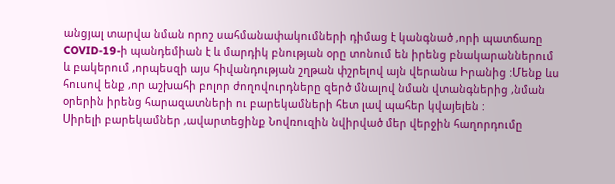անցյալ տարվա նման որոշ սահմանափակումների դիմաց է կանգնած ,որի պատճառը COVID-19-ի պանդեմիան է և մարդիկ բնության օրը տոնում են իրենց բնակարաններում և բակերում ,որպեսզի այս հիվանդության շղթան փշրելով այն վերանա Իրանից :Մենք ևս հուսով ենք ,որ աշխահի բոլոր ժողովուրդները զերծ մնալով նման վտանգներից ,նման օրերին իրենց հարազատների ու բարեկամների հետ լավ պահեր կվայելեն :
Սիրելի բարեկամներ ,ավարտեցինք Նովռուզին նվիրված մեր վերջին հաղորդումը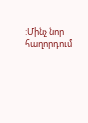:Մինչ նոր հաղորդում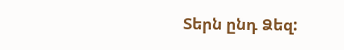Տերն ընդ Ձեզ: